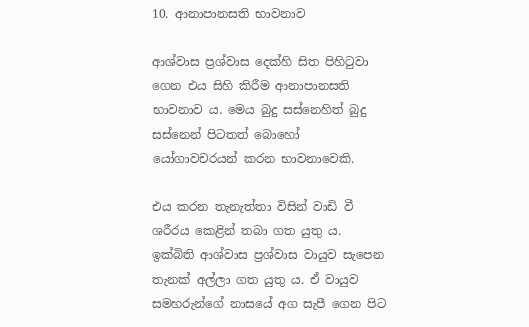10. ආනාපානසති භාවනාව

ආශ්වාස ප්‍ර‍ශ්වාස දෙක්හි සිත පිහිටුවා ගෙන එය සිහි කිරීම ආනාපානසති භාවනාව ය. මෙය බුදු සස්නෙහිත් බුදු සස්නෙන් පිටතත් බොහෝ යෝගාවචරයන් කරන භාවනාවෙකි.

එය කරන තැනැත්තා විසින් වාඩි වී ශරීරය කෙළින් තබා ගත යුතු ය. ඉක්බිති ආශ්වාස ප්‍ර‍ශ්වාස වායුව සැපෙන තැනක් අල්ලා ගත යුතු ය. ඒ වායුව සමහරුන්ගේ නාසයේ අග සැපී ගෙන පිට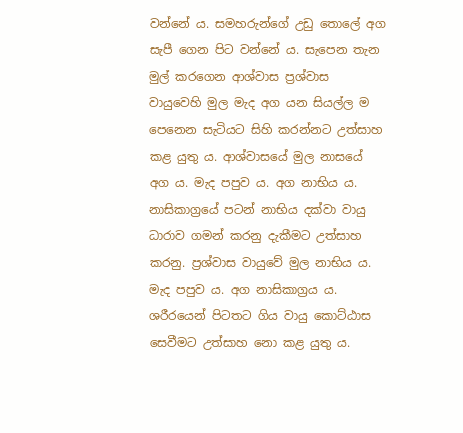වන්නේ ය. සමහරුන්ගේ උඩු තොලේ අග සැපී ගෙන පිට වන්නේ ය. සැපෙන තැන මුල් කරගෙන ආශ්වාස ප්‍ර‍ශ්වාස වායුවෙහි මුල මැද අග යන සියල්ල ම පෙනෙන සැටියට සිහි කරන්නට උත්සාහ කළ යුතු ය. ආශ්වාසයේ මුල නාසයේ අග ය. මැද පපුව ය. අග නාභිය ය. නාසිකාග්‍රයේ පටන් නාභිය දක්වා වායු ධාරාව ගමන් කරනු දැකීමට උත්සාහ කරනු. ප්‍ර‍ශ්වාස වායුවේ මුල නාභිය ය. මැද පපුව ය. අග නාසිකාග්‍ර‍ය ය. ශරීරයෙන් පිටතට ගිය වායු කොට්ඨාස සෙවීමට උත්සාහ නො කළ යුතු ය.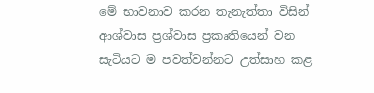මේ භාවනාව කරන තැනැත්තා විසින් ආශ්වාස ප්‍ර‍ශ්වාස ප්‍ර‍කෘතියෙන් වන සැටියට ම පවත්වන්නට උත්සාහ කළ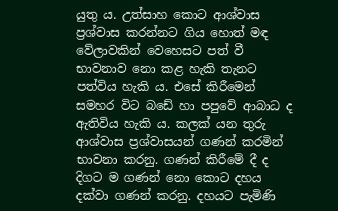යුතු ය. උත්සාහ කොට ආශ්වාස ප්‍ර‍ශ්වාස කරන්නට ගිය හොත් මඳ වේලාවකින් වෙහෙසට පත් වී භාවනාව නො කළ හැකි තැනට පත්විය හැකි ය. එසේ කිරීමෙන් සමහර විට බඩේ හා පපුවේ ආබාධ ද ඇතිවිය හැකි ය. කලක් යන තුරු ආශ්වාස ප්‍ර‍ශ්වාසයන් ගණන් කරමින් භාවනා කරනු. ගණන් කිරීමේ දී ද දිගට ම ගණන් නො කොට දහය දක්වා ගණන් කරනු. දහයට පැමිණි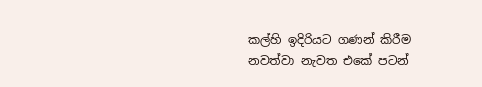කල්හි ඉදිරියට ගණන් කිරීම නවත්වා නැවත එකේ පටන්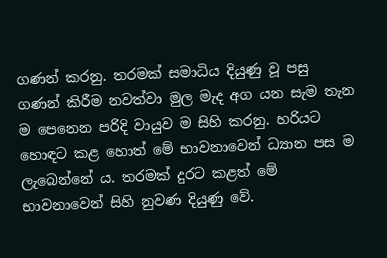ගණන් කරනු. තරමක් සමාධිය දියුණු වූ පසු ගණන් කිරීම නවත්වා මුල මැද අග යන සැම තැන ම පෙනෙන පරිදි වායුව ම සිහි කරනු. හරියට හොඳට කළ හොත් මේ භාවනාවෙන් ධ්‍යාන පස ම ලැබෙන්නේ ය. තරමක් දුරට කළත් මේ භාවනාවෙන් සිහි නුවණ දියුණු වේ.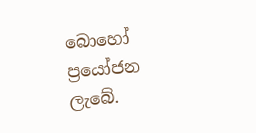බොහෝ ප්‍රයෝජන ලැබේ.